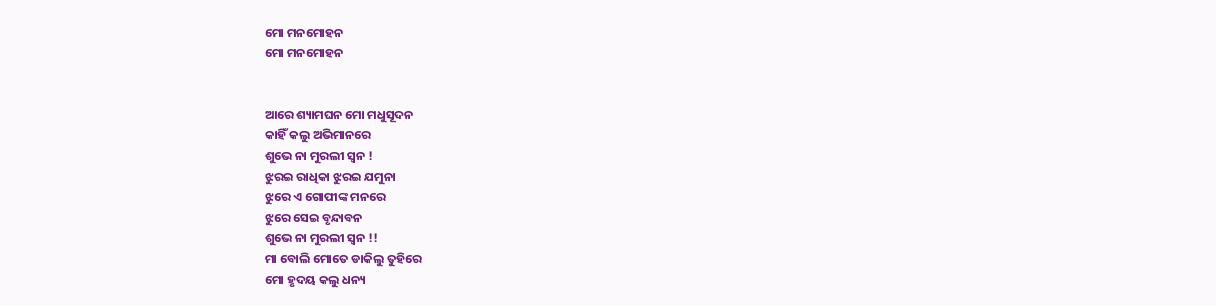ମୋ ମନମୋହନ
ମୋ ମନମୋହନ


ଆରେ ଶ୍ୟାମଘନ ମୋ ମଧୁସୂଦନ
କାହିଁ କଲୁ ଅଭିମାନରେ
ଶୁଭେ ନା ମୁରଲୀ ସ୍ଵନ !
ଝୁରଇ ରାଧିକା ଝୁରଇ ଯମୁନା
ଝୁରେ ଏ ଗୋପୀଙ୍କ ମନରେ
ଝୁରେ ସେଇ ବୃନ୍ଦାବନ
ଶୁଭେ ନା ମୁରଲୀ ସ୍ଵନ !!
ମା ବୋଲି ମୋତେ ଡାକିଲୁ ତୁହିରେ
ମୋ ହୃଦୟ କଲୁ ଧନ୍ୟ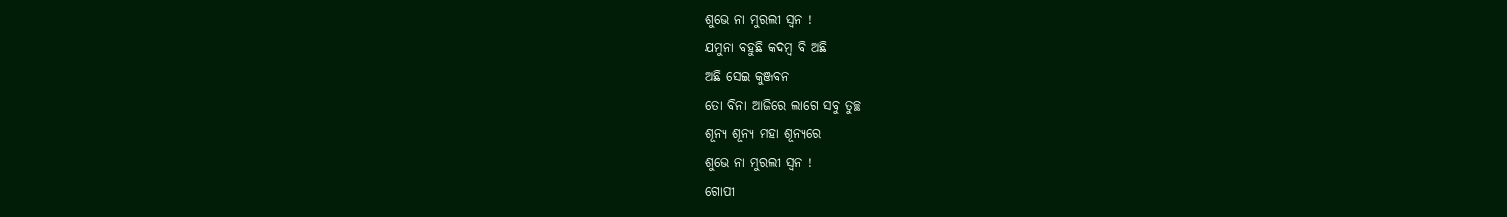ଶୁଭେ ନା ମୁରଲୀ ସ୍ଵନ !
ଯମୁନା ବହୁଛି କଦମ୍ବ ବି ଅଛି
ଅଛି ସେଇ କୁଞ୍ଜବନ
ତୋ ବିନା ଆଜିରେ ଲାଗେ ସବୁ ତୁଚ୍ଛ
ଶୂନ୍ୟ ଶୂନ୍ୟ ମହା ଶୂନ୍ୟରେ
ଶୁଭେ ନା ମୁରଲୀ ସ୍ଵନ !
ଗୋପୀ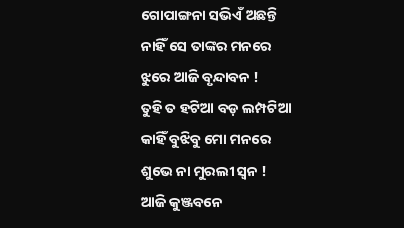ଗୋପାଙ୍ଗନା ସଭିଏଁ ଅଛନ୍ତି
ନାହିଁ ସେ ତାଙ୍କର ମନରେ
ଝୁରେ ଆଜି ବୃନ୍ଦାବନ !
ତୁହି ତ ହଟିଆ ବଡ଼ ଲମ୍ପଟିଆ
କାହିଁ ବୁଝିବୁ ମୋ ମନରେ
ଶୁଭେ ନା ମୁରଲୀ ସ୍ଵନ !
ଆଜି କୁଞ୍ଜବନେ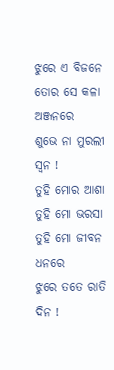ଝୁରେ ଏ ବିଜନେ
ତୋର ସେ କଳା ଅଞ୍ଜନରେ
ଶୁଭେ ନା ମୁରଲୀ ସ୍ଵନ !
ତୁହି ମୋର ଆଶା ତୁହି ମୋ ଭରସା
ତୁହି ମୋ ଜୀବନ ଧନରେ
ଝୁରେ ତତେ ରାତି ଦିନ !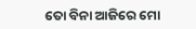ତୋ ବିନା ଆଜିରେ ମୋ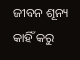ଜୀବନ ଶୂନ୍ୟ
କାହିଁ କରୁ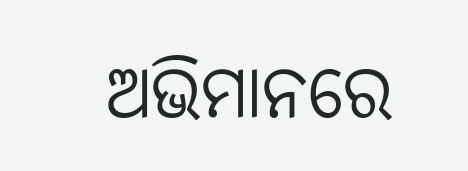ଅଭିମାନରେ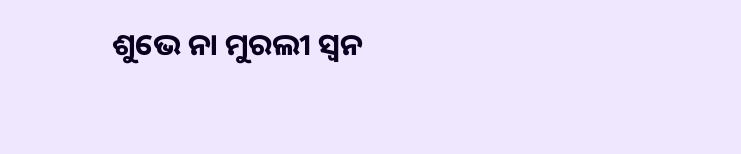ଶୁଭେ ନା ମୁରଲୀ ସ୍ଵନ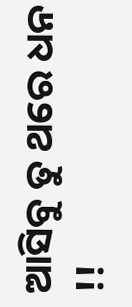ଆସିବୁ ତୁ ଥରେ ଧନ !!